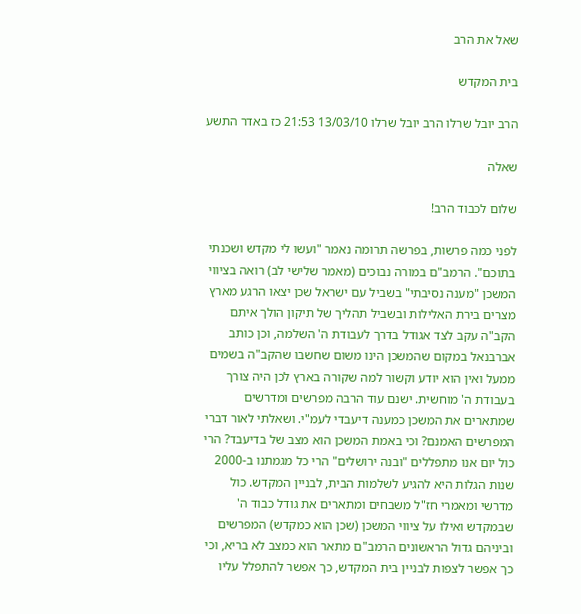שאל את הרב

בית המקדש

הרב יובל שרלו הרב יובל שרלו 13/03/10 21:53 כז באדר התשע

שאלה

שלום לכבוד הרב!

לפני כמה פרשות, בפרשה תרומה נאמר "ועשו לי מקדש ושכנתי בתוכם". הרמב"ם במורה נבוכים (מאמר שלישי לב) רואה בציווי המשכן "מענה נסיבתי" בשביל עם ישראל שכן יצאו הרגע מארץ מצרים בירת האלילות ובשביל תהליך של תיקון הולך איתם הקב"ה עקב לצד אגודל בדרך לעבודת ה' השלמה, וכן כותב אברבנאל במקום שהמשכן הינו משום שחשבו שהקב"ה בשמים ממעל ואין הוא יודע וקשור למה שקורה בארץ לכן היה צורך בעבודת ה' מוחשית. ישנם עוד הרבה מפרשים ומדרשים שמתארים את המשכן כמענה דיעבדי לעמ"י. ושאלתי לאור דברי המפרשים האמנם? וכי באמת המשכן הוא מצב של בדיעבד? הרי כול יום אנו מתפללים "ובנה ירושלים" הרי כל מגמתנו ב-2000 שנות הגלות היא להגיע לשלמות הבית, לבניין המקדש. כול מדרשי ומאמרי חז"ל משבחים ומתארים את גודל כבוד ה' שבמקדש ואילו על ציווי המשכן (שכן הוא כמקדש) המפרשים וביניהם גדול הראשונים הרמב"ם מתאר הוא כמצב לא בריא, וכי כך אפשר לצפות לבניין בית המקדש, כך אפשר להתפלל עליו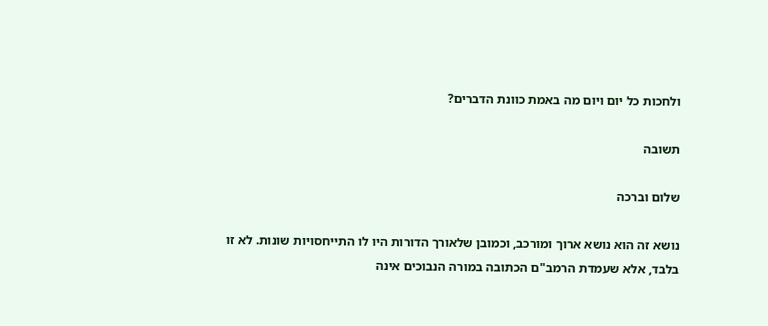ולחכות כל יום ויום מה באמת כוונת הדברים?

תשובה

שלום וברכה

נושא זה הוא נושא ארוך ומורכב, וכמובן שלאורך הדורות היו לו התייחסויות שונות. לא זו בלבד, אלא שעמדת הרמב"ם הכתובה במורה הנבוכים אינה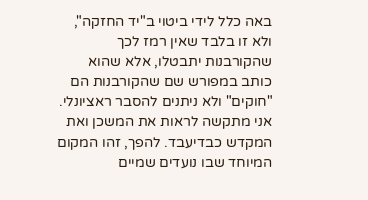באה כלל לידי ביטוי ב"יד החזקה", ולא זו בלבד שאין רמז לכך שהקורבנות יתבטלו, אלא שהוא כותב במפורש שם שהקורבנות הם "חוקים" ולא ניתנים להסבר ראציונלי.
אני מתקשה לראות את המשכן ואת המקדש כבדיעבד. להפך, זהו המקום המיוחד שבו נועדים שמיים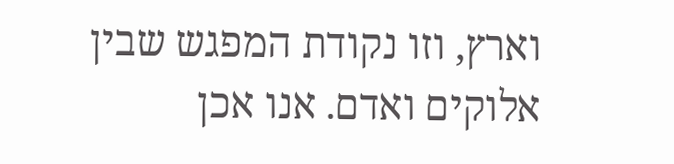וארץ, וזו נקודת המפגש שבין אלוקים ואדם. אנו אכן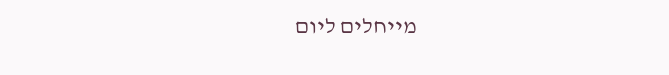מייחלים ליום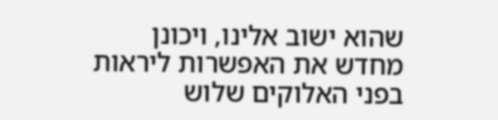שהוא ישוב אלינו, ויכונן מחדש את האפשרות ליראות בפני האלוקים שלוש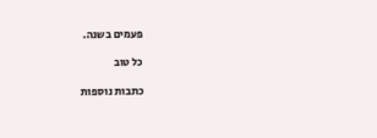פעמים בשנה.

כל טוב

כתבות נוספות